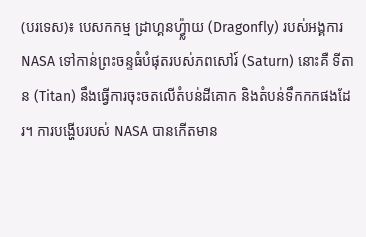(បរទេស)៖ បេសកកម្ម ដ្រាហ្គនហ្វ្ល៉ាយ (Dragonfly) របស់អង្គការ NASA ទៅកាន់ព្រះចន្ទធំបំផុតរបស់ភពសៅរ៍ (Saturn) នោះគឺ ទីតាន (Titan) នឹងធ្វើការចុះចតលើតំបន់ដីគោក និងតំបន់ទឹកកកផងដែរ។ ការបង្ហើបរបស់ NASA បានកើតមាន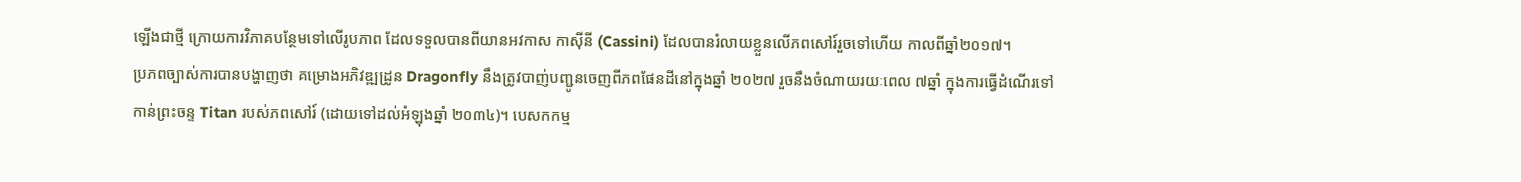ឡើងជាថ្មី ក្រោយការវិភាគបន្ថែមទៅលើរូបភាព ដែលទទួលបានពីយានអវកាស កាស៊ីនី (Cassini) ដែលបានរំលាយខ្លួនលើភពសៅរ៍រួចទៅហើយ កាលពីឆ្នាំ២០១៧។
ប្រភពច្បាស់ការបានបង្ហាញថា គម្រោងអភិវឌ្ឍដ្រូន Dragonfly នឹងត្រូវបាញ់បញ្ជូនចេញពីភពផែនដីនៅក្នុងឆ្នាំ ២០២៧ រួចនឹងចំណាយរយៈពេល ៧ឆ្នាំ ក្នុងការធ្វើដំណើរទៅកាន់ព្រះចន្ទ Titan របស់ភពសៅរ៍ (ដោយទៅដល់អំឡុងឆ្នាំ ២០៣៤)។ បេសកកម្ម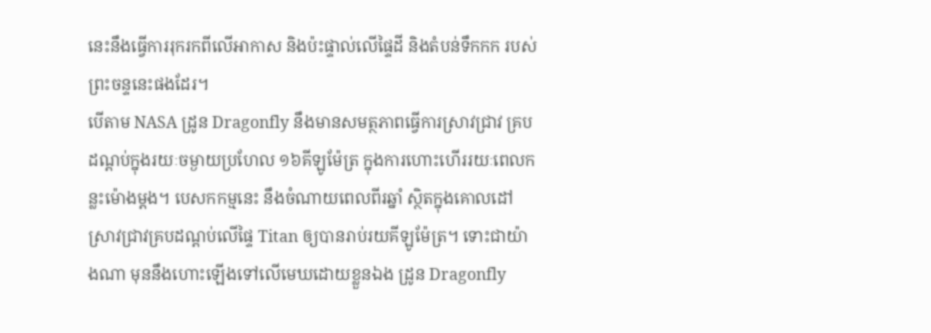នេះនឹងធ្វើការរុករកពីលើអាកាស និងប៉ះផ្ទាល់លើផ្ទៃដី និងតំបន់ទឹកកក របស់ព្រះចន្ទនេះផងដែរ។
បើតាម NASA ដ្រូន Dragonfly នឹងមានសមត្ថភាពធ្វើការស្រាវជ្រាវ គ្របដណ្តប់ក្នុងរយៈចម្ងាយប្រហែល ១៦គីឡូម៉ែត្រ ក្នុងការហោះហើររយៈពេលកន្លះម៉ោងម្តង។ បេសកកម្មនេះ នឹងចំណាយពេលពីរឆ្នាំ ស្ថិតក្នុងគោលដៅស្រាវជ្រាវគ្របដណ្តប់លើផ្ទៃ Titan ឲ្យបានរាប់រយគីឡូម៉ែត្រ។ ទោះជាយ៉ាងណា មុននឹងហោះឡើងទៅលើមេឃដោយខ្លួនឯង ដ្រូន Dragonfly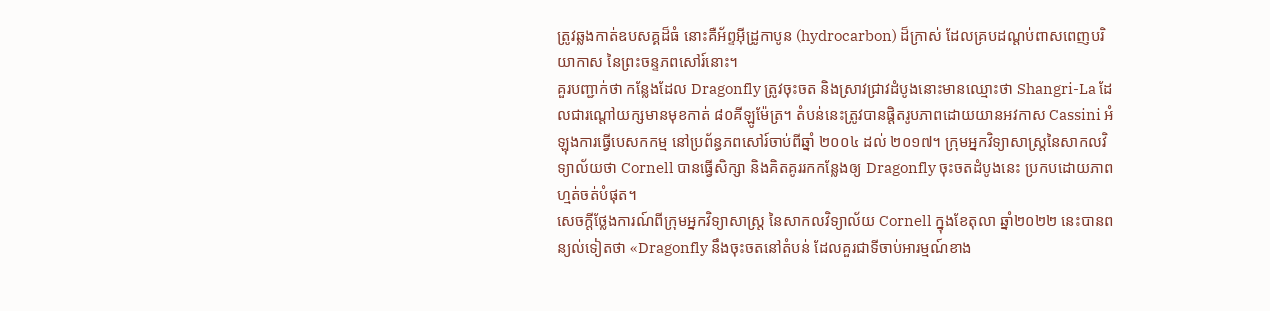ត្រូវឆ្លងកាត់ឧបសគ្គដ៏ធំ នោះគឺអ័ព្ទអ៊ីដ្រូកាបូន (hydrocarbon) ដ៏ក្រាស់ ដែលគ្របដណ្តប់ពាសពេញបរិយាកាស នៃព្រះចន្ទភពសៅរ៍នោះ។
គួរបញ្ជាក់ថា កន្លែងដែល Dragonfly ត្រូវចុះចត និងស្រាវជ្រាវដំបូងនោះមានឈ្មោះថា Shangri-La ដែលជារណ្តៅយក្សមានមុខកាត់ ៨០គីឡូម៉ែត្រ។ តំបន់នេះត្រូវបានផ្តិតរូបភាពដោយយានអវកាស Cassini អំឡុងការធ្វើបេសកកម្ម នៅប្រព័ន្ធភពសៅរ៍ចាប់ពីឆ្នាំ ២០០៤ ដល់ ២០១៧។ ក្រុមអ្នកវិទ្យាសាស្ត្រនៃសាកលវិទ្យាល័យថា Cornell បានធ្វើសិក្សា និងគិតគូររកកន្លែងឲ្យ Dragonfly ចុះចតដំបូងនេះ ប្រកបដោយភាពហ្មត់ចត់បំផុត។
សេចក្តីថ្លែងការណ៍ពីក្រុមអ្នកវិទ្យាសាស្ត្រ នៃសាកលវិទ្យាល័យ Cornell ក្នុងខែតុលា ឆ្នាំ២០២២ នេះបានពន្យល់ទៀតថា «Dragonfly នឹងចុះចតនៅតំបន់ ដែលគួរជាទីចាប់អារម្មណ៍ខាង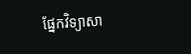ផ្នែកវិទ្យាសា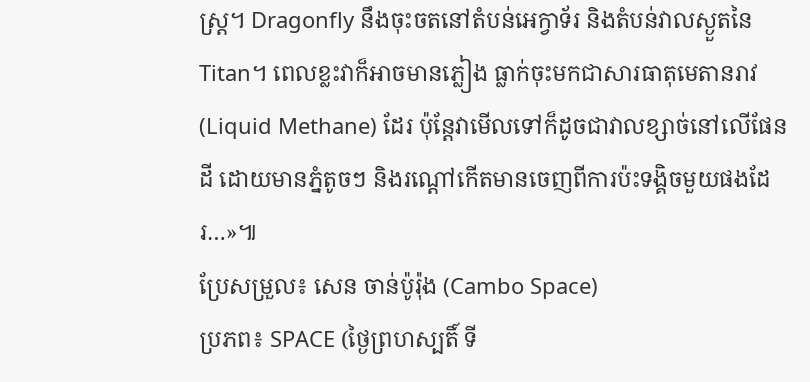ស្ត្រ។ Dragonfly នឹងចុះចតនៅតំបន់អេក្វាទ័រ និងតំបន់វាលស្ងួតនៃ Titan។ ពេលខ្លះវាក៏អាចមានភ្លៀង ធ្លាក់ចុះមកជាសារធាតុមេតានរាវ (Liquid Methane) ដែរ ប៉ុន្តែវាមើលទៅក៏ដូចជាវាលខ្សាច់នៅលើផែនដី ដោយមានភ្នំតូចៗ និងរណ្ដៅកើតមានចេញពីការប៉ះទង្គិចមួយផងដែរ…»៕
ប្រែសម្រួល៖ សេន ចាន់ប៉ូរ៉ុង (Cambo Space)
ប្រភព៖ SPACE (ថ្ងៃព្រហស្បតិ៍ ទី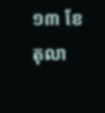១៣ ខែតុលា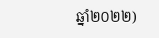ឆ្នាំ២០២២)